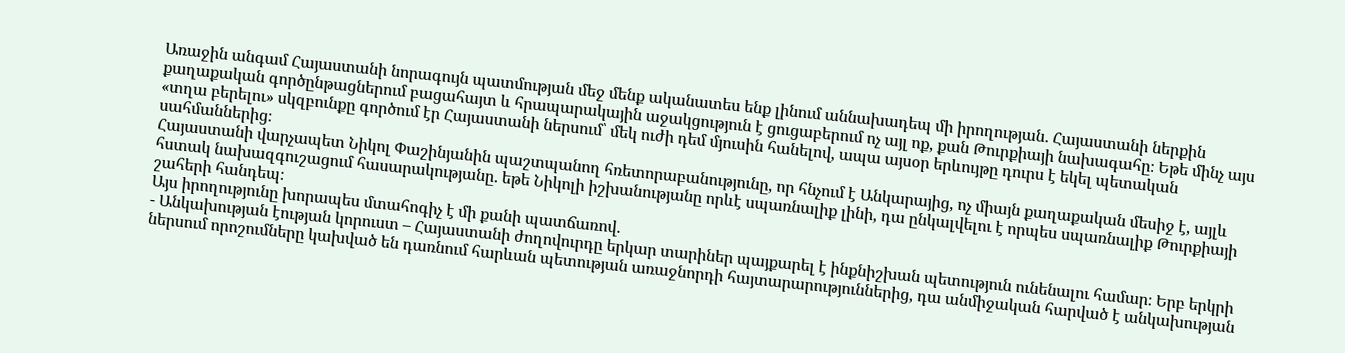Առաջին անգամ Հայաստանի նորագույն պատմության մեջ մենք ականատես ենք լինում աննախադեպ մի իրողության․ Հայաստանի ներքին քաղաքական գործընթացներում բացահայտ և հրապարակային աջակցություն է ցուցաբերում ոչ այլ ոք, քան Թուրքիայի նախագահը։ Եթե մինչ այս «տղա բերելու» սկզբունքը գործում էր Հայաստանի ներսում՝ մեկ ուժի դեմ մյուսին հանելով, ապա այսօր երևույթը դուրս է եկել պետական սահմաններից։
Հայաստանի վարչապետ Նիկոլ Փաշինյանին պաշտպանող հռետորաբանությունը, որ հնչում է Անկարայից, ոչ միայն քաղաքական մեսիջ է, այլև հստակ նախազգուշացում հասարակությանը․ եթե Նիկոլի իշխանությանը որևէ սպառնալիք լինի, դա ընկալվելու է որպես սպառնալիք Թուրքիայի շահերի հանդեպ։
Այս իրողությունը խորապես մտահոգիչ է մի քանի պատճառով․
- Անկախության էության կորուստ – Հայաստանի ժողովուրդը երկար տարիներ պայքարել է ինքնիշխան պետություն ունենալու համար։ Երբ երկրի ներսում որոշումները կախված են դառնում հարևան պետության առաջնորդի հայտարարություններից, դա անմիջական հարված է անկախության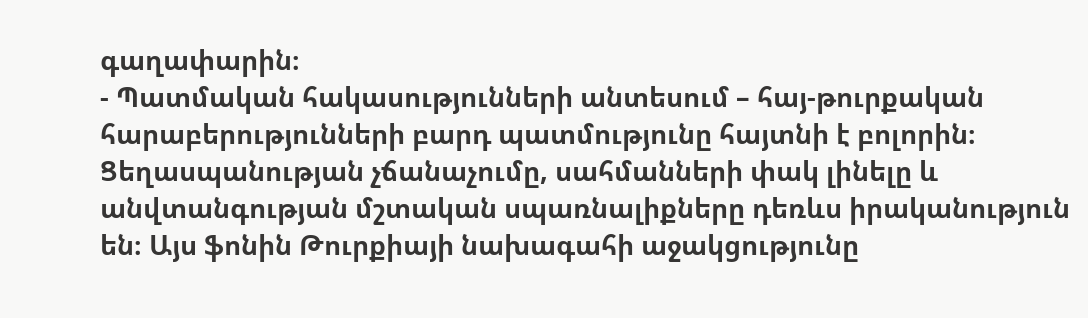գաղափարին։
- Պատմական հակասությունների անտեսում – հայ-թուրքական հարաբերությունների բարդ պատմությունը հայտնի է բոլորին։ Ցեղասպանության չճանաչումը, սահմանների փակ լինելը և անվտանգության մշտական սպառնալիքները դեռևս իրականություն են։ Այս ֆոնին Թուրքիայի նախագահի աջակցությունը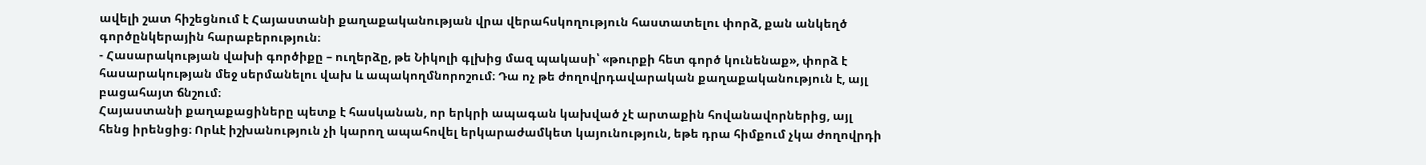ավելի շատ հիշեցնում է Հայաստանի քաղաքականության վրա վերահսկողություն հաստատելու փորձ, քան անկեղծ գործընկերային հարաբերություն։
- Հասարակության վախի գործիքը – ուղերձը, թե Նիկոլի գլխից մազ պակասի՝ «թուրքի հետ գործ կունենաք», փորձ է հասարակության մեջ սերմանելու վախ և ապակողմնորոշում։ Դա ոչ թե ժողովրդավարական քաղաքականություն է, այլ բացահայտ ճնշում։
Հայաստանի քաղաքացիները պետք է հասկանան, որ երկրի ապագան կախված չէ արտաքին հովանավորներից, այլ հենց իրենցից։ Որևէ իշխանություն չի կարող ապահովել երկարաժամկետ կայունություն, եթե դրա հիմքում չկա ժողովրդի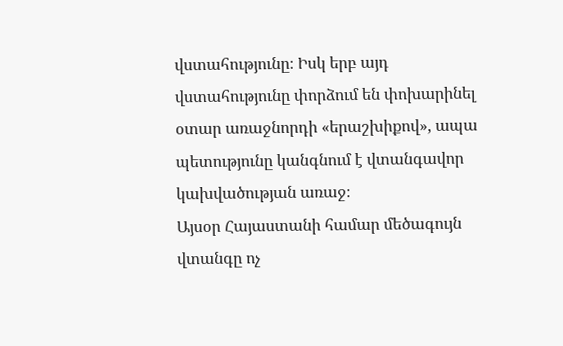վստահությունը։ Իսկ երբ այդ վստահությունը փորձում են փոխարինել օտար առաջնորդի «երաշխիքով», ապա պետությունը կանգնում է վտանգավոր կախվածության առաջ։
Այսօր Հայաստանի համար մեծագույն վտանգը ոչ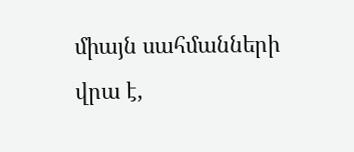միայն սահմանների վրա է,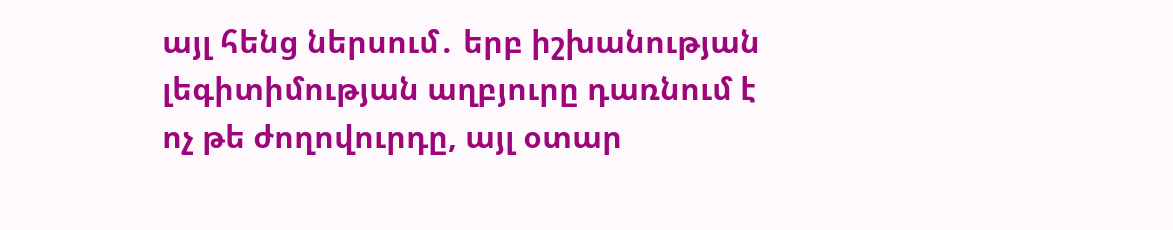այլ հենց ներսում․ երբ իշխանության լեգիտիմության աղբյուրը դառնում է ոչ թե ժողովուրդը, այլ օտար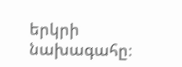երկրի նախագահը։